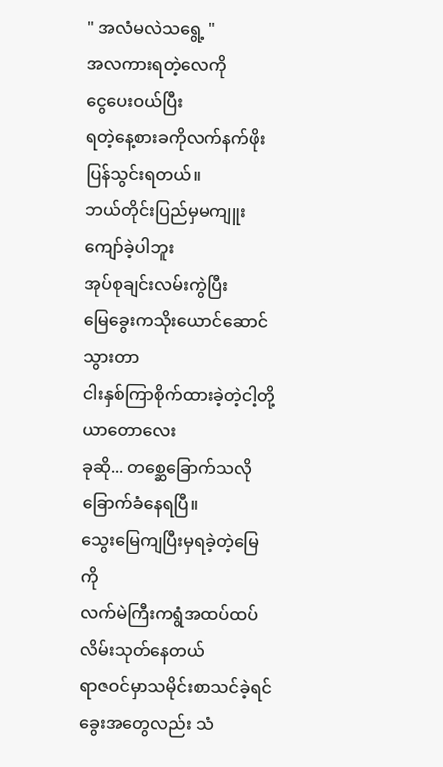" အလံမလဲသရွေ့ "
အလကားရတဲ့လေကို
ငွေပေးဝယ်ပြီး
ရတဲ့နေ့စားခကိုလက်နက်ဖိုး
ပြန်သွင်းရတယ်။
ဘယ်တိုင်းပြည်မှမကျူးကျော်ခဲ့ပါဘူး
အုပ်စုချင်းလမ်းကွဲပြီး
မြေခွေးကသိုးယောင်ဆောင်သွားတာ
ငါးနှစ်ကြာစိုက်ထားခဲ့တဲ့ငါ့တို့ယာတောလေး
ခုဆို... တစ္ဆေခြောက်သလိုခြောက်ခံနေရပြီ။
သွေးမြေကျပြီးမှရခဲ့တဲ့မြေကို
လက်မဲကြီးကရွံအထပ်ထပ်လိမ်းသုတ်နေတယ်
ရာဇဝင်မှာသမိုင်းစာသင်ခဲ့ရင်
ခွေးအတွေလည်း သံ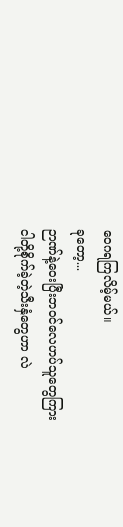ဝေဂရကြလိမ့်မယ်။
ခုတော့...
ဉာဏ်နဲ့ဝေးပြီးဘဝင်လေဟပ်သူတွေကြား
ငါတို့စိုက်ခဲ့တဲ့သီးနှံတွေဟာ လဲ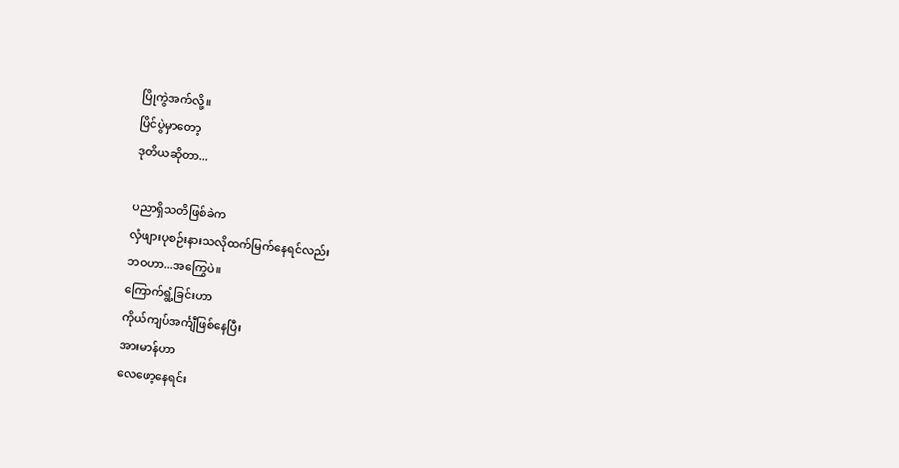ပြိုကွဲအက်လို့။
ပြိင်ပွဲမှာတော့
ဒုတိယဆိုတာ...

ပညာရှိသတိဖြစ်ခဲက
လှံဖျားပုစဉ်းနားသလိုထက်မြက်နေရင်လည်း
ဘဝဟာ...အကြွေပဲ။
ကြောက်ရွံ့ခြင်းဟာ
ကိုယ်ကျပ်အင်္ကျီဖြစ်နေပြီး
အားမာန်ဟာ
လေဖော့နေရင်း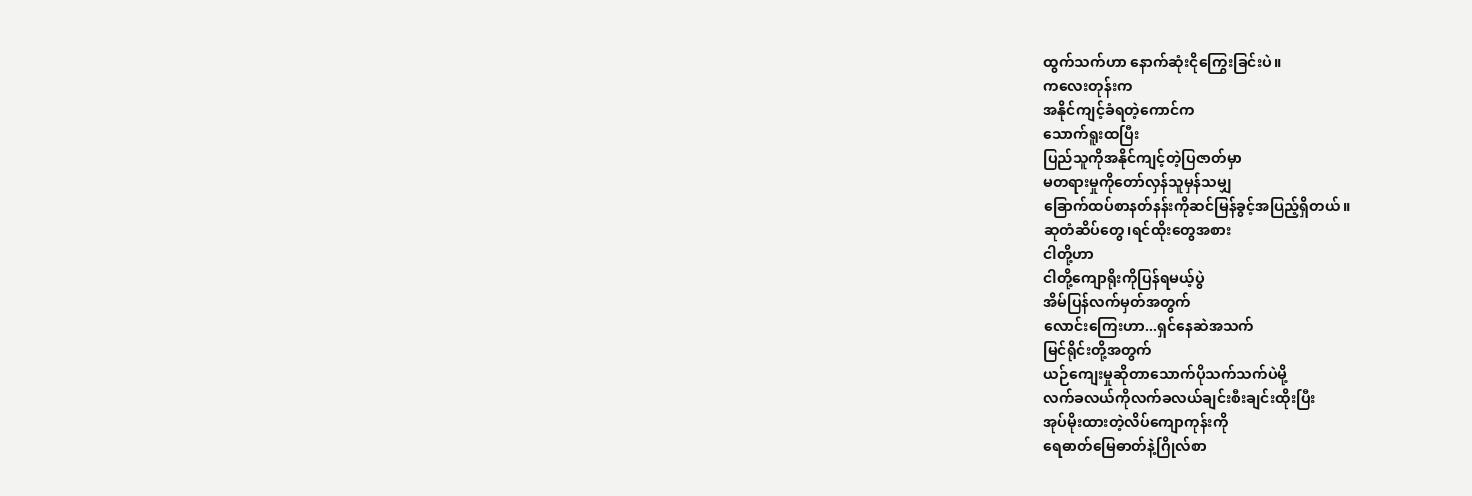ထွက်သက်ဟာ နောက်ဆုံးငိုကြွေးခြင်းပဲ။
ကလေးတုန်းက
အနိုင်ကျင့်ခံရတဲ့ကောင်က
သောက်ရူးထပြီး
ပြည်သူကိုအနိုင်ကျင့်တဲ့ပြဇာတ်မှာ
မတရားမှုကိုတော်လှန်သူမှန်သမျှ
ခြောက်ထပ်စာနတ်နန်းကိုဆင်မြန်ခွင့်အပြည့်ရှိတယ်။
ဆုတံဆိပ်တွေ၊ရင်ထိုးတွေအစား
ငါတို့ဟာ
ငါတို့ကျောရိုးကိုပြန်ရမယ့်ပွဲ
အိမ်ပြန်လက်မှတ်အတွက်
လောင်းကြေးဟာ...ရှင်နေဆဲအသက်
မြင်ရိုင်းတို့အတွက်
ယဉ်ကျေးမှုဆိုတာသောက်ပိုသက်သက်ပဲမို့
လက်ခလယ်ကိုလက်ခလယ်ချင်းစီးချင်းထိုးပြီး
အုပ်မိုးထားတဲ့လိပ်ကျောကုန်းကို
ရေဓာတ်မြေဓာတ်နဲ့ဂြိုလ်စာ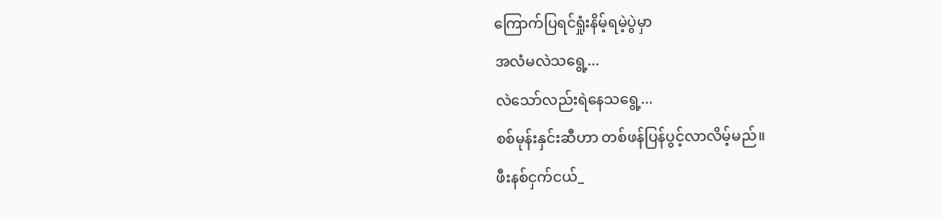ကြောက်ပြရင်ရှုံးနိမ့်ရမဲ့ပွဲမှာ
အလံမလဲသရွေ့...
လဲသော်လည်းရဲနေသရွေ့...
စစ်မုန်းနှင်းဆီဟာ တစ်ဖန်ပြန်ပွင့်လာလိမ့်မည်။
ဖီးနစ်ငှက်ငယ်_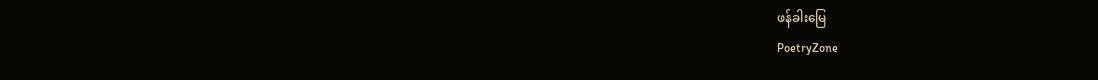ဖန်ခါးမြေ
PoetryZone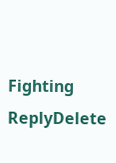Fighting
ReplyDelete